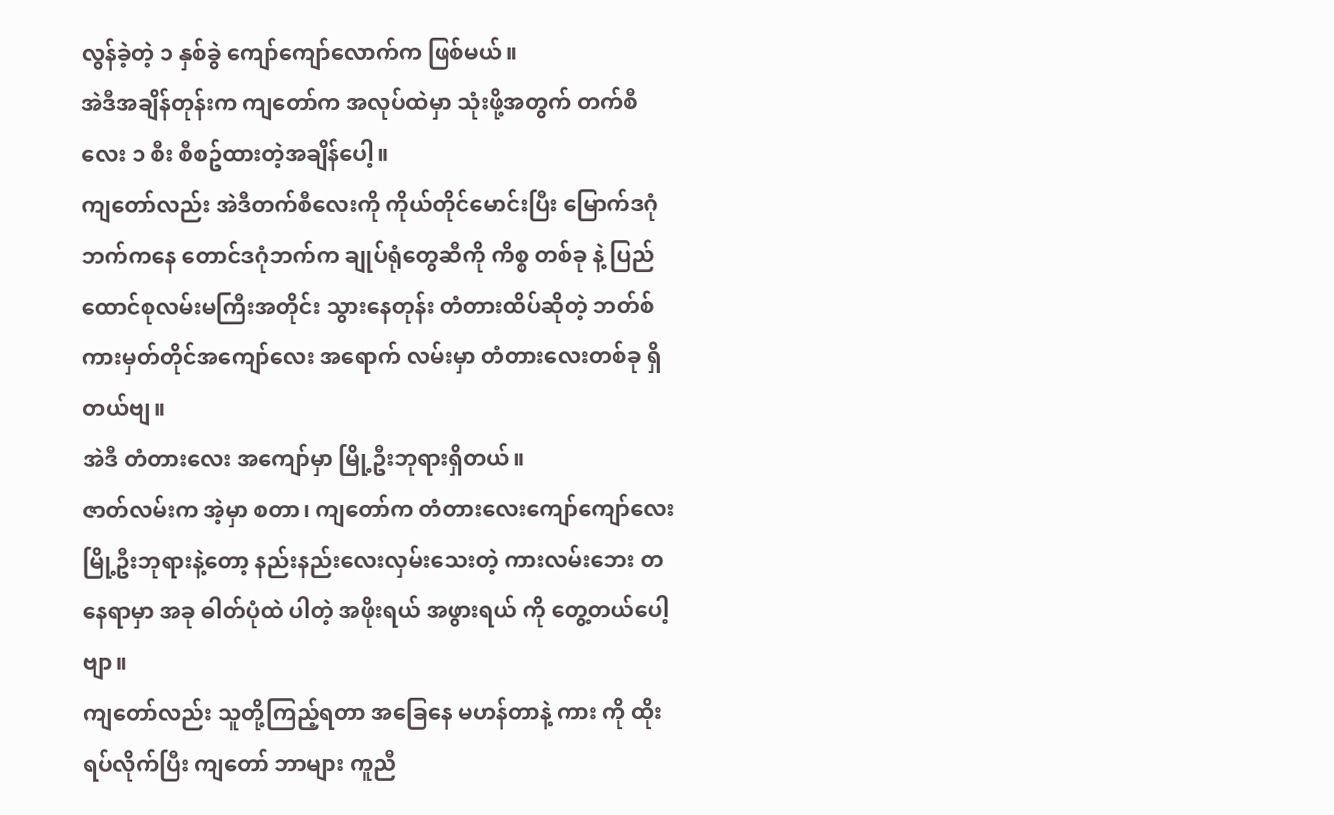လွန်ခဲ့တဲ့ ၁ နှစ်ခွဲ ကျော်ကျော်လောက်က ဖြစ်မယ်။
အဲဒီအချိန်တုန်းက ကျတော်က အလုပ်ထဲမှာ သုံးဖို့အတွက် တက်စီလေး ၁ စီး စီစဥ်ထားတဲ့အချိန်ပေါ့။
ကျတော်လည်း အဲဒီတက်စီလေးကို ကိုယ်တိုင်မောင်းပြီး မြောက်ဒဂုံဘက်ကနေ တောင်ဒဂုံဘက်က ချုပ်ရုံတွေဆီကို ကိစ္စ တစ်ခု နဲ့ ပြည်ထောင်စုလမ်းမကြီးအတိုင်း သွားနေတုန်း တံတားထိပ်ဆိုတဲ့ ဘတ်စ်ကားမှတ်တိုင်အကျော်လေး အရောက် လမ်းမှာ တံတားလေးတစ်ခု ရှိတယ်ဗျ။
အဲဒီ တံတားလေး အကျော်မှာ မြို့ဦးဘုရားရှိတယ်။
ဇာတ်လမ်းက အဲ့မှာ စတာ၊ ကျတော်က တံတားလေးကျော်ကျော်လေး မြို့ဦးဘုရားနဲ့တော့ နည်းနည်းလေးလှမ်းသေးတဲ့ ကားလမ်းဘေး တနေရာမှာ အခု ဓါတ်ပုံထဲ ပါတဲ့ အဖိုးရယ် အဖွားရယ် ကို တွေ့တယ်ပေါ့ဗျာ။
ကျတော်လည်း သူတို့ကြည့်ရတာ အခြေနေ မဟန်တာနဲ့ ကား ကို ထိုးရပ်လိုက်ပြီး ကျတော် ဘာများ ကူညီ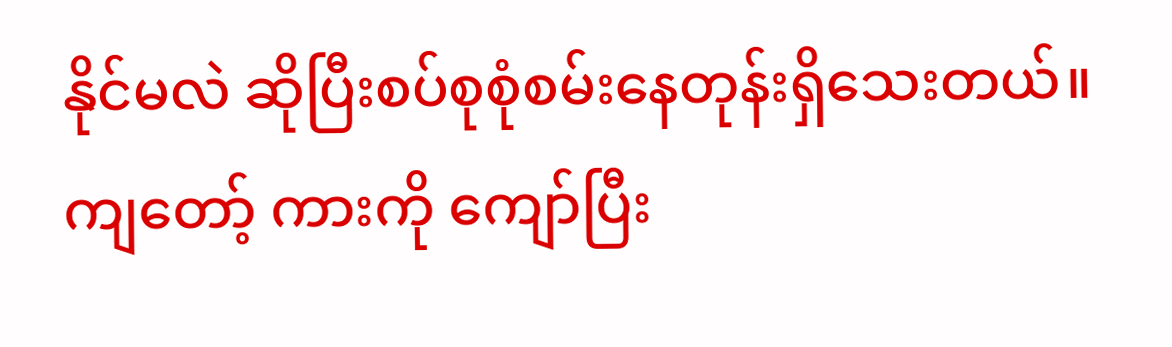နိုင်မလဲ ဆိုပြီးစပ်စုစုံစမ်းနေတုန်းရှိသေးတယ်။
ကျတော့် ကားကို ကျော်ပြီး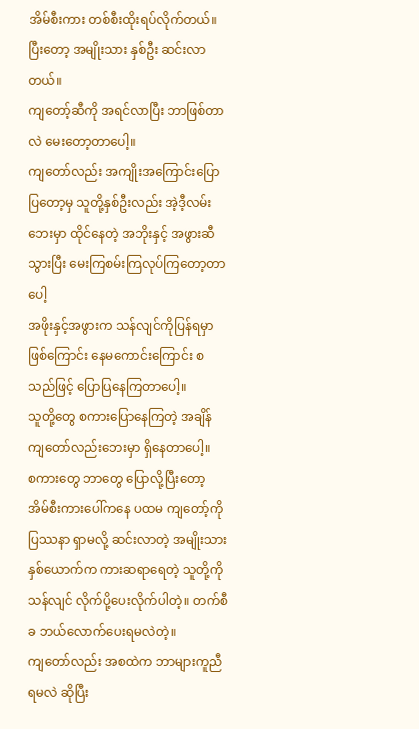အိမ်စီးကား တစ်စီးထိုးရပ်လိုက်တယ်။ ပြီးတော့ အမျိုးသား နှစ်ဦး ဆင်းလာတယ်။
ကျတော့်ဆီကို အရင်လာပြီး ဘာဖြစ်တာလဲ မေးတော့တာပေါ့။
ကျတော်လည်း အကျိုးအကြောင်းပြောပြတော့မှ သူတို့နှစ်ဦးလည်း အဲ့ဒီ့လမ်းဘေးမှာ ထိုင်နေတဲ့ အဘိုးနှင့် အဖွားဆီသွားပြီး မေးကြစမ်းကြလုပ်ကြတော့တာပေါ့
အဖိုးနှင့်အဖွားက သန်လျင်ကိုပြန်ရမှာဖြစ်ကြောင်း နေမကောင်းကြောင်း စသည်ဖြင့် ပြောပြနေကြတာပေါ့။
သူတို့တွေ စကားပြောနေကြတဲ့ အချိန် ကျတော်လည်းဘေးမှာ ရှိနေတာပေါ့။
စကားတွေ ဘာတွေ ပြောလို့ပြီးတော့ အိမ်စီးကားပေါ်ကနေ ပထမ ကျတော့်ကို ပြဿနာ ရှာမလို့ ဆင်းလာတဲ့ အမျိုးသားနှစ်ယောက်က ကားဆရာရေတဲ့ သူတို့ကို သန်လျင် လိုက်ပို့ပေးလိုက်ပါတဲ့။ တက်စီခ ဘယ်လောက်ပေးရမလဲတဲ့။
ကျတော်လည်း အစထဲက ဘာများကူညီရမလဲ ဆိုပြီး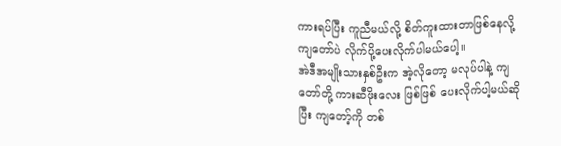ကားရပ်ပြီး ကူညီမယ်လို့ စိတ်ကူးထားတာဖြစ်နေလို့ ကျတော်ပဲ လိုက်ပို့ပေးလိုက်ပါမယ်ပေါ့။
အဲဒီအမျိုးသားနှစ်ဦးက အဲ့လိုတော့ မလုပ်ပါနဲ့ ကျတော်တို့ ကားဆီဖိုးလေး ဖြစ်ဖြစ် ပေးလိုက်ပါ့မယ်ဆိုပြီး ကျတော့်ကို တစ်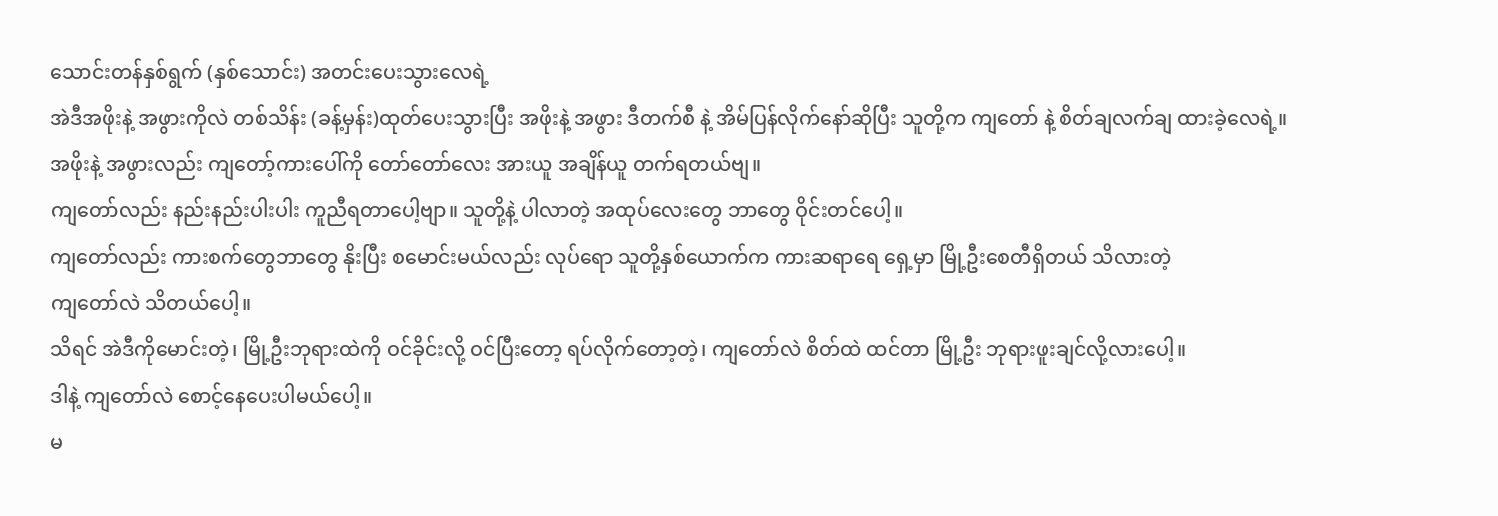သောင်းတန်နှစ်ရွက် (နှစ်သောင်း) အတင်းပေးသွားလေရဲ့
အဲဒီအဖိုးနဲ့ အဖွားကိုလဲ တစ်သိန်း (ခန့်မှန်း)ထုတ်ပေးသွားပြီး အဖိုးနဲ့ အဖွား ဒီတက်စီ နဲ့ အိမ်ပြန်လိုက်နော်ဆိုပြီး သူတို့က ကျတော် နဲ့ စိတ်ချလက်ချ ထားခဲ့လေရဲ့။
အဖိုးနဲ့ အဖွားလည်း ကျတော့်ကားပေါ်ကို တော်တော်လေး အားယူ အချိန်ယူ တက်ရတယ်ဗျ။
ကျတော်လည်း နည်းနည်းပါးပါး ကူညီရတာပေါ့ဗျာ။ သူတို့နဲ့ ပါလာတဲ့ အထုပ်လေးတွေ ဘာတွေ ဝိုင်းတင်ပေါ့။
ကျတော်လည်း ကားစက်တွေဘာတွေ နိုးပြီး စမောင်းမယ်လည်း လုပ်ရော သူတို့နှစ်ယောက်က ကားဆရာရေ ရှေ့မှာ မြို့ဦးစေတီရှိတယ် သိလားတဲ့
ကျတော်လဲ သိတယ်ပေါ့။
သိရင် အဲဒီကိုမောင်းတဲ့၊ မြို့ဦးဘုရားထဲကို ဝင်ခိုင်းလို့ ဝင်ပြီးတော့ ရပ်လိုက်တော့တဲ့၊ ကျတော်လဲ စိတ်ထဲ ထင်တာ မြို့ဦး ဘုရားဖူးချင်လို့လားပေါ့။
ဒါနဲ့ ကျတော်လဲ စောင့်နေပေးပါမယ်ပေါ့။
မ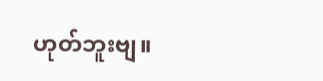ဟုတ်ဘူးဗျ။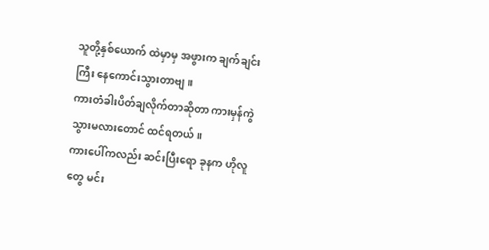သူတို့နှစ်ယောက် ထဲမှာမှ အဖွားက ချက်ချင်းကြီး နေကောင်းသွားတာဗျ။
ကားတံခါးပိတ်ချလိုက်တာဆိုတာ ကားမှန်ကွဲသွားမလားတောင် ထင်ရတယ်။
ကားပေါ်ကလည်း ဆင်းပြီးရော ခုနက ဟိုလူတွေ မင်း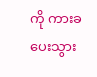ကို ကားခ ပေးသွား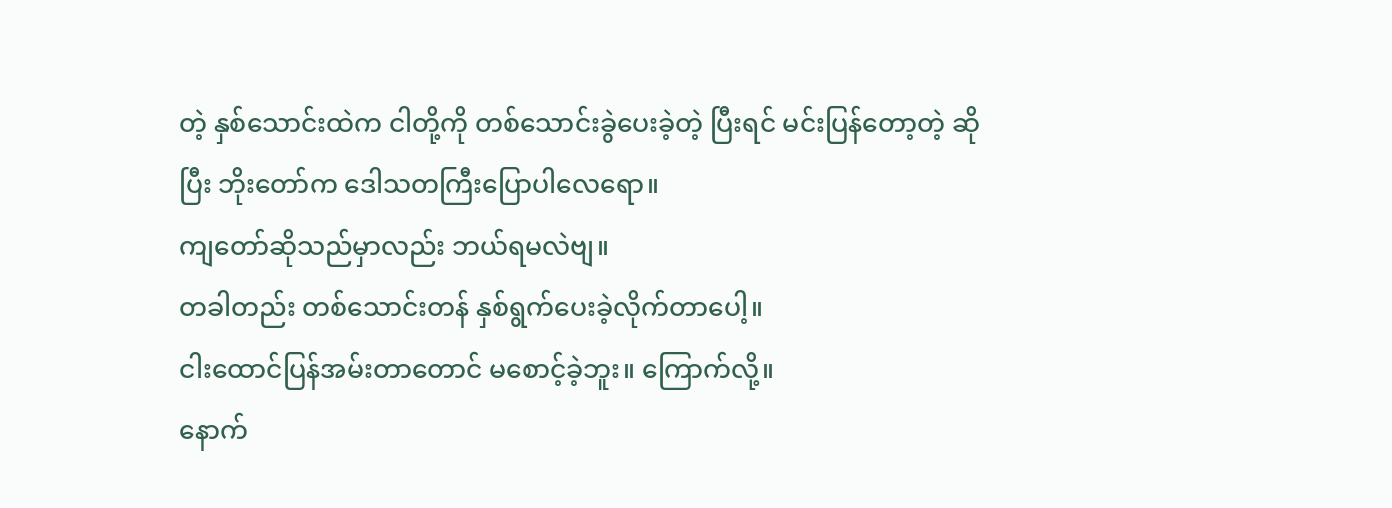တဲ့ နှစ်သောင်းထဲက ငါတို့ကို တစ်သောင်းခွဲပေးခဲ့တဲ့ ပြီးရင် မင်းပြန်တော့တဲ့ ဆိုပြီး ဘိုးတော်က ဒေါသတကြီးပြောပါလေရော။
ကျတော်ဆိုသည်မှာလည်း ဘယ်ရမလဲဗျ။
တခါတည်း တစ်သောင်းတန် နှစ်ရွက်ပေးခဲ့လိုက်တာပေါ့။
ငါးထောင်ပြန်အမ်းတာတောင် မစောင့်ခဲ့ဘူး။ ကြောက်လို့။
နောက်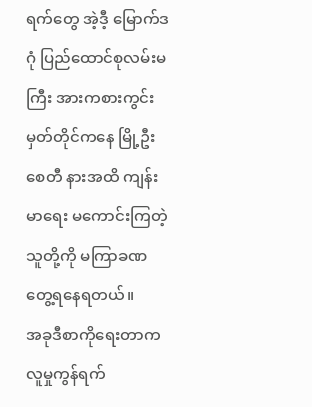ရက်တွေ အဲ့ဒီ့ မြောက်ဒဂုံ ပြည်ထောင်စုလမ်းမကြီး အားကစားကွင်းမှတ်တိုင်ကနေ မြို့ဦးစေတီ နားအထိ ကျန်းမာရေး မကောင်းကြတဲ့သူတို့ကို မကြာခဏ တွေ့ရနေရတယ်။
အခုဒီစာကိုရေးတာက လူမှုကွန်ရက်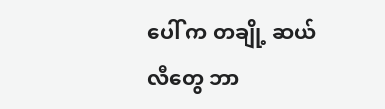ပေါ် က တချို့ ဆယ်လီတွေ ဘာ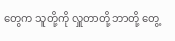တွေက သူတို့ကို လှူတာတို့ ဘာတို့ တွေ့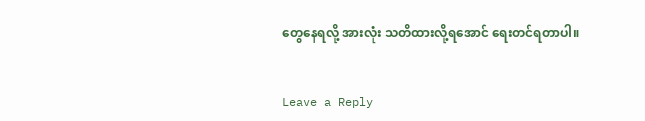တွေနေရလို့ အားလုံး သတိထားလို့ရအောင် ရေးတင်ရတာပါ။


Leave a Reply